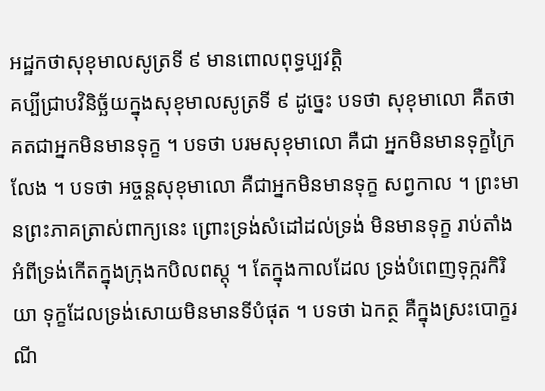អដ្ឋកថាសុខុមាលសូត្រទី ៩ មានពោលពុទ្ធប្បវត្តិ
គប្បីជ្រាបវិនិច្ឆ័យក្នុងសុខុមាលសូត្រទី ៩ ដូច្នេះ បទថា សុខុមាលោ គឺតថាគតជាអ្នកមិនមានទុក្ខ ។ បទថា បរមសុខុមាលោ គឺជា អ្នកមិនមានទុក្ខក្រៃលែង ។ បទថា អច្ចន្តសុខុមាលោ គឺជាអ្នកមិនមានទុក្ខ សព្វកាល ។ ព្រះមានព្រះភាគត្រាស់ពាក្យនេះ ព្រោះទ្រង់សំដៅដល់ទ្រង់ មិនមានទុក្ខ រាប់តាំងអំពីទ្រង់កើតក្នុងក្រុងកបិលពស្តុ ។ តែក្នុងកាលដែល ទ្រង់បំពេញទុក្ករកិរិយា ទុក្ខដែលទ្រង់សោយមិនមានទីបំផុត ។ បទថា ឯកត្ថ គឺក្នុងស្រះបោក្ខរណី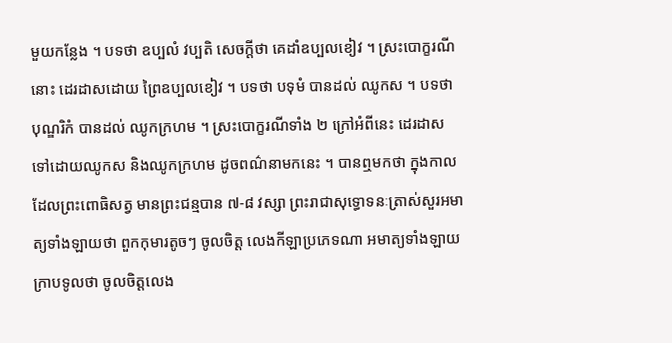មួយកន្លែង ។ បទថា ឧប្បលំ វប្បតិ សេចក្តីថា គេដាំឧប្បលខៀវ ។ ស្រះបោក្ខរណីនោះ ដេរដាសដោយ ព្រៃឧប្បលខៀវ ។ បទថា បទុមំ បានដល់ ឈូកស ។ បទថា បុណ្ឌរិកំ បានដល់ ឈូកក្រហម ។ ស្រះបោក្ខរណីទាំង ២ ក្រៅអំពីនេះ ដេរដាស ទៅដោយឈូកស និងឈូកក្រហម ដូចពណ៌នាមកនេះ ។ បានឮមកថា ក្នុងកាលដែលព្រះពោធិសត្វ មានព្រះជន្មបាន ៧-៨ វស្សា ព្រះរាជាសុទ្ធោទនៈត្រាស់សួរអមាត្យទាំងឡាយថា ពួកកុមារតូចៗ ចូលចិត្ត លេងកីឡាប្រភេទណា អមាត្យទាំងឡាយក្រាបទូលថា ចូលចិត្តលេង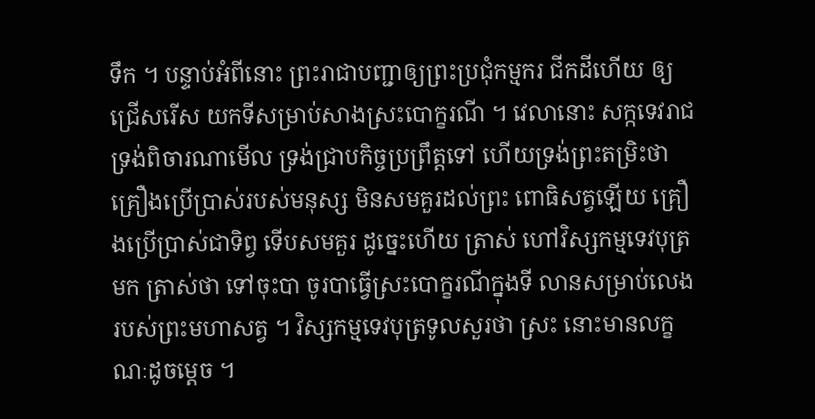ទឹក ។ បន្ទាប់អំពីនោះ ព្រះរាជាបញ្ជាឲ្យព្រះប្រជុំកម្មករ ជីកដីហើយ ឲ្យជ្រើសរើស យកទីសម្រាប់សាងស្រះបោក្ខរណី ។ វេលានោះ សក្កទេវរាជទ្រង់ពិចារណាមើល ទ្រង់ជ្រាបកិច្ចប្រព្រឹត្តទៅ ហើយទ្រង់ព្រះតម្រិះថា គ្រឿងប្រើប្រាស់របស់មនុស្ស មិនសមគួរដល់ព្រះ ពោធិសត្វឡើយ គ្រឿងប្រើប្រាស់ជាទិព្វ ទើបសមគួរ ដូច្នេះហើយ ត្រាស់ ហៅវិស្សកម្មទេវបុត្រមក ត្រាស់ថា ទៅចុះបា ចូរបាធ្វើស្រះបោក្ខរណីក្នុងទី លានសម្រាប់លេងរបស់ព្រះមហាសត្វ ។ វិស្សកម្មទេវបុត្រទូលសួរថា ស្រះ នោះមានលក្ខណៈដូចម្តេច ។